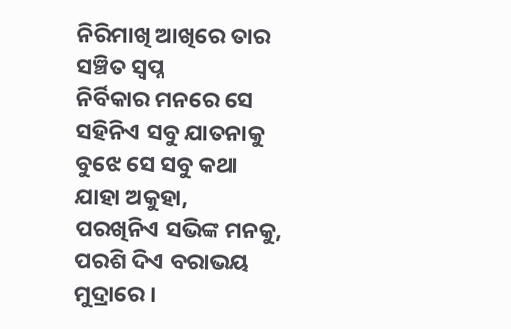ନିରିମାଖି ଆଖିରେ ତାର ସଞ୍ଚିତ ସ୍ୱପ୍ନ
ନିର୍ବିକାର ମନରେ ସେ ସହିନିଏ ସବୁ ଯାତନାକୁ
ବୁଝେ ସେ ସବୁ କଥା ଯାହା ଅକୁହା,
ପରଖିନିଏ ସଭିଙ୍କ ମନକୁ,
ପରଶି ଦିଏ ବରାଭୟ ମୁଦ୍ରାରେ ।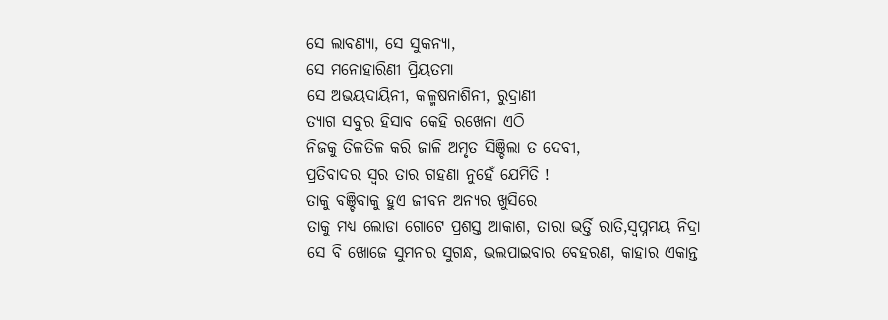ସେ ଲାବଣ୍ୟା, ସେ ସୁକନ୍ୟା,
ସେ ମନୋହାରିଣୀ ପ୍ରିୟତମା
ସେ ଅଭୟଦାୟିନୀ, କଳ୍ମଷନାଶିନୀ, ରୁଦ୍ରାଣୀ
ତ୍ୟାଗ ସବୁର ହିସାବ କେହି ରଖେନା ଏଠି
ନିଜକୁ ତିଳତିଳ କରି ଜାଳି ଅମୃତ ସିଞ୍ଚିଲା ତ ଦେବୀ,
ପ୍ରତିବାଦର ସ୍ୱର ତାର ଗହଣା ନୁହେଁ ଯେମିତି !
ତାକୁ ବଞ୍ଚିବାକୁ ହୁଏ ଜୀବନ ଅନ୍ୟର ଖୁସିରେ
ତାକୁ ମଧ୍ୟ ଲୋଡା ଗୋଟେ ପ୍ରଶସ୍ତ ଆକାଶ, ତାରା ଭର୍ତ୍ତି ରାତି,ସ୍ୱପ୍ନମୟ ନିଦ୍ରା
ସେ ବି ଖୋଜେ ସୁମନର ସୁଗନ୍ଧ, ଭଲପାଇବାର ବେହରଣ, କାହାର ଏକାନ୍ତ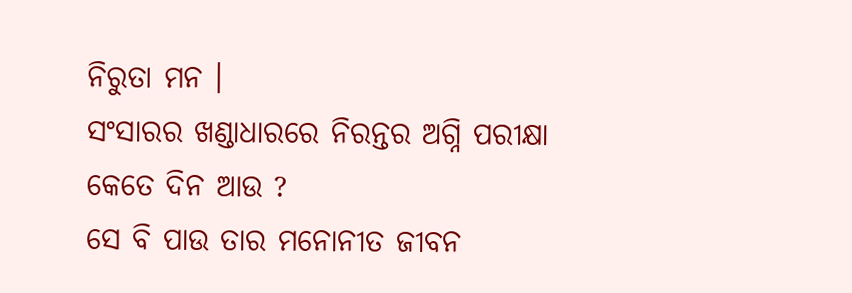ନିରୁତା ମନ ।
ସଂସାରର ଖଣ୍ଡାଧାରରେ ନିରନ୍ତର ଅଗ୍ନି ପରୀକ୍ଷା
କେତେ ଦିନ ଆଉ ?
ସେ ବି ପାଉ ତାର ମନୋନୀତ ଜୀବନ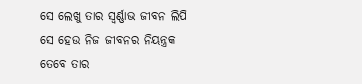ସେ ଲେଖୁ ତାର ସ୍ୱର୍ଣ୍ଣାଭ ଜୀବନ ଲିପି
ସେ ହେଉ ନିଜ ଜୀବନର ନିୟନ୍ତ୍ରକ
ତେବେ ତାର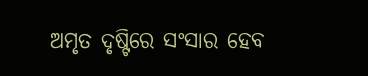ଅମୃତ ଦୃଷ୍ଟିରେ ସଂସାର ହେବ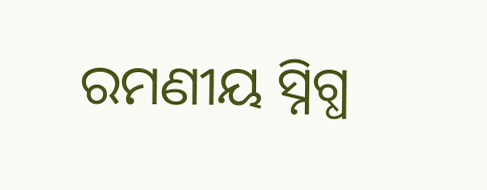ରମଣୀୟ ସ୍ନିଗ୍ଧ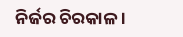ନିର୍ଜର ଚିରକାଳ ।